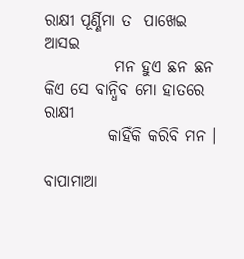ରାକ୍ଷୀ ପୂର୍ଣ୍ଣିମା ତ  ପାଖେଇ ଆସଇ
           ମନ ହୁଏ ଛନ ଛନ
କିଏ ସେ ବାନ୍ଧିବ ମୋ ହାତରେ ରାକ୍ଷୀ
          କାହିଁକି କରିବି ମନ ।

ବାପାମାଆ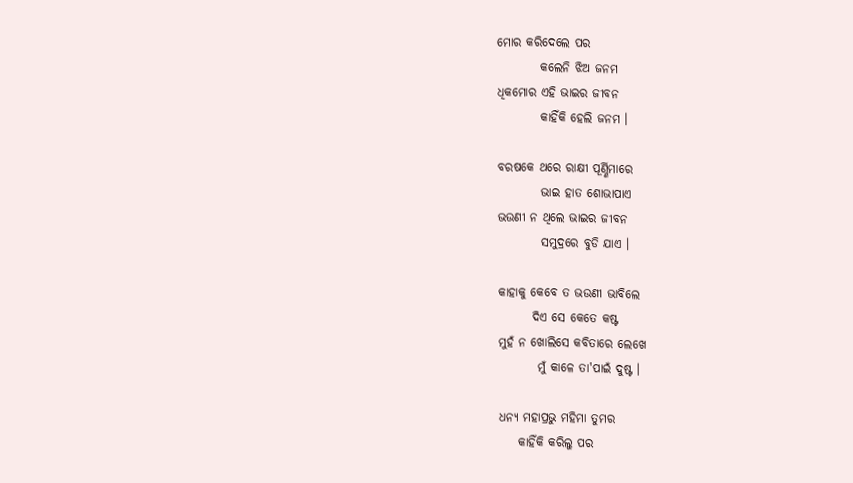ମୋର କରିଦେଲେ ପର
         କଲେନି ଝିଅ ଜନମ
ଧିକମୋର ଏହି ଭାଇର ଜୀବନ
         କାହିଁକି ହେଲି ଜନମ ।

ବରଷକେ ଥରେ ରାକ୍ଷୀ ପୂର୍ଣ୍ଣିମାରେ
         ଭାଇ ହାତ ଶୋଭାପାଏ
ଭଉଣୀ ନ ଥିଲେ ଭାଇର ଜୀବନ
         ସମୁଦ୍ରରେ ବୁଡି ଯାଏ ।

କାହାକୁ କେବେ ତ ଭଉଣୀ ଭାବିଲେ
       ଦିଏ ସେ କେତେ କଷ୍ଟ
ମୁହଁ ନ ଖୋଲିସେ କବିତାରେ ଲେଖେ
        ମୁଁ କାଳେ ତା'ପାଇଁ ଦୁଷ୍ଟ ।

ଧନ୍ଯ ମହାପ୍ରଭୁ ମହିମା ତୁମର
    କାହିଁକି କରିଲୁ ପର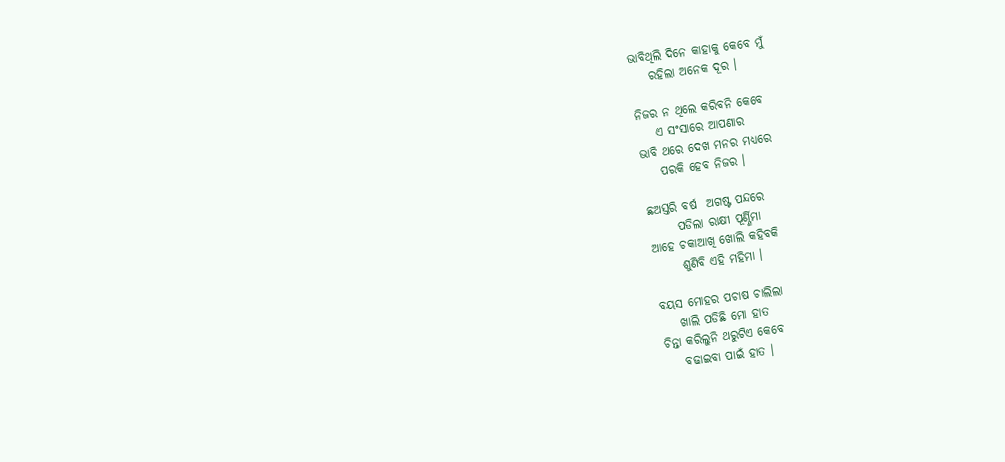ଭାବିଥିଲି ଦିନେ କାହାକୁ କେବେ ମୁଁ
    ରହିଲା ଅନେକ ଦୂର ।

ନିଜର ନ ଥିଲେ କରିବନି କେବେ
    ଏ ସଂସାରେ ଆପଣାର
ଭାବି ଥରେ ଦେଖ ମନର ମଧ୍ଯରେ
    ପରକି ହେବ ନିଜର ।

ଛଅସ୍ତରି ବର୍ଷ  ଅଗଷ୍ଟ ପନ୍ଦରେ
      ପଡିଲା ରାକ୍ଷୀ ପୂର୍ଣ୍ଣିମା
ଆହେ ଚକାଆଖି ଖୋଲି କହିବକି
      ଶୁଣିବି ଏହି ମହିମା ।

ବୟସ ମୋହର ପଚାଷ ଚାଲିଲା
    ଖାଲି ପଡିଛି ମୋ ହାତ
ଚିନ୍ତା କରିଲୁନି ଥରୁଟିଏ କେବେ
    ବଢାଇବା ପାଇଁ ହାତ ।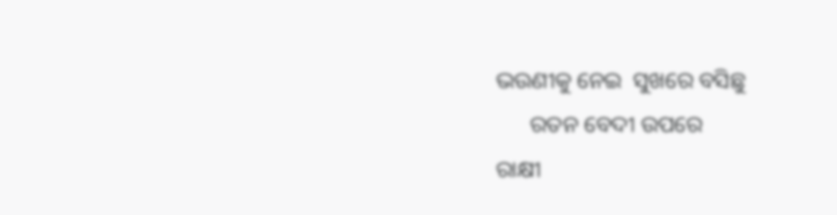ଭଉଣୀକୁ ନେଇ  ସୁଖରେ ବସିଛୁ
      ରତନ ବେଦୀ ଉପରେ
ରାକ୍ଷୀ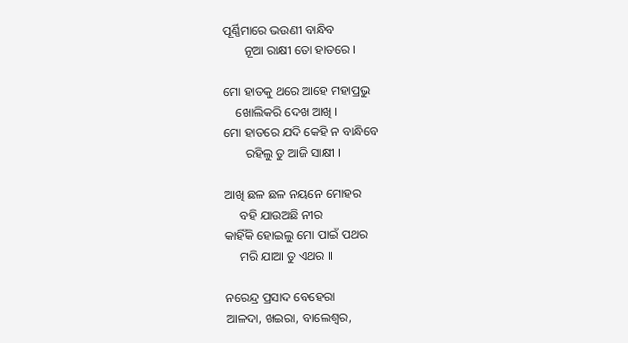ପୂର୍ଣ୍ଣିମାରେ ଭଉଣୀ ବାନ୍ଧିବ
       ନୂଆ ରାକ୍ଷୀ ତୋ ହାତରେ ।

ମୋ ହାତକୁ ଥରେ ଆହେ ମହାପ୍ରଭୁ
    ଖୋଲିକରି ଦେଖ ଆଖି ।
ମୋ ହାତରେ ଯଦି କେହି ନ ବାନ୍ଧିବେ
       ରହିଲୁ ତୁ ଆଜି ସାକ୍ଷୀ ।

ଆଖି ଛଳ ଛଳ ନୟନେ ମୋହର
     ବହି ଯାଉଅଛି ନୀର
କାହିଁକି ହୋଇଲୁ ମୋ ପାଇଁ ପଥର
     ମରି ଯାଆ ତୁ ଏଥର ।।

ନରେନ୍ଦ୍ର ପ୍ରସାଦ ବେହେରା
ଆଳଦା, ଖଇରା, ବାଲେଶ୍ବର,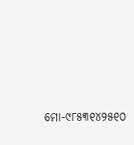ମୋ-୯୮୫୩୧୪୨୫୧୦